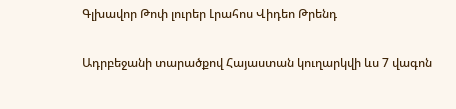Գլխավոր Թոփ լուրեր Լրահոս Վիդեո Թրենդ

Ադրբեջանի տարածքով Հայաստան կուղարկվի ևս 7 վագոն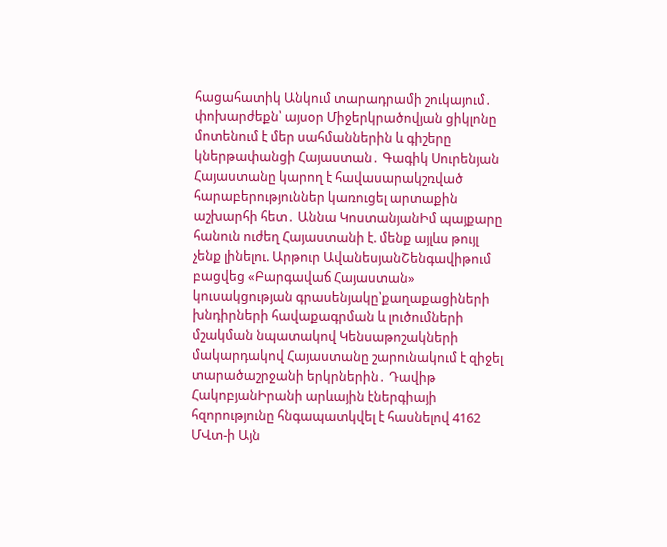հացահատիկ Անկում տարադրամի շուկայում․ փոխարժեքն՝ այսօր Միջերկրածովյան ցիկլոնը մոտենում է մեր սահմաններին և գիշերը կներթափանցի Հայաստան․ Գագիկ Սուրենյան Հայաստանը կարող է հավասարակշռված հարաբերություններ կառուցել արտաքին աշխարհի հետ․ Աննա ԿոստանյանԻմ պայքարը հանուն ուժեղ Հայաստանի է. մենք այլևս թույլ չենք լինելու. Արթուր ԱվանեսյանՇենգավիթում բացվեց «Բարգավաճ Հայաստան» կուսակցության գրասենյակը՝քաղաքացիների խնդիրների հավաքագրման և լուծումների մշակման նպատակով Կենսաթոշակների մակարդակով Հայաստանը շարունակում է զիջել տարածաշրջանի երկրներին․ Դավիթ ՀակոբյանԻրանի արևային էներգիայի հզորությունը հնգապատկվել է հասնելով 4162 ՄՎտ-ի Այն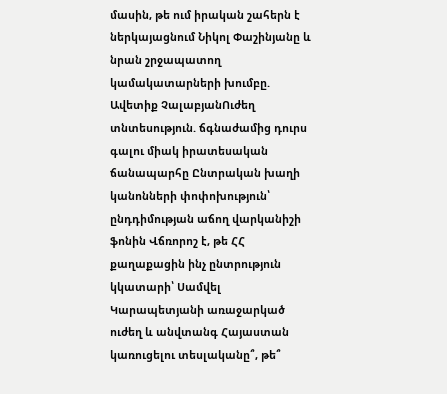մասին, թե ում իրական շահերն է ներկայացնում Նիկոլ Փաշինյանը և նրան շրջապատող կամակատարների խումբը. Ավետիք ՉալաբյանՈւժեղ տնտեսություն. ճգնաժամից դուրս գալու միակ իրատեսական ճանապարհը Ընտրական խաղի կանոնների փոփոխություն՝ ընդդիմության աճող վարկանիշի ֆոնին Վճռորոշ է, թե ՀՀ քաղաքացին ինչ ընտրություն կկատարի՝ Սամվել Կարապետյանի առաջարկած ուժեղ և անվտանգ Հայաստան կառուցելու տեսլականը՞, թե՞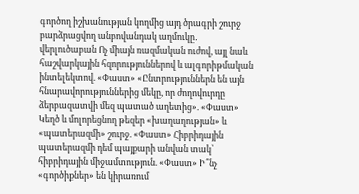գործող իշխանության կողմից այդ ծրագրի շուրջ բարձրացվող անբովանդակ աղմուկը․ վերլուծաբան Ոչ միայն ռազմական ուժով, այլ նաև հաշվարկային հզորություններով և ալգորիթմական ինտելեկտով. «Փաստ» «Ընտրություններն են այն հնարավորություններից մեկը, որ ժողովուրդը ձերբազատվի մեզ պատած աղետից». «Փաստ» Կեղծ և մոլորեցնող թեզեր «խաղաղության» և «պատերազմի» շուրջ. «Փաստ» Հիբրիդային պատերազմի դեմ պայքարի անվան տակ՝ հիբրիդային միջամտություն. «Փաստ» Ի՞նչ «գործիքներ» են կիրառում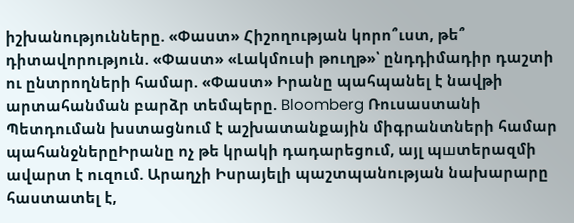իշխանությունները. «Փաստ» Հիշողության կորո՞ւստ, թե՞ դիտավորություն. «Փաստ» «Լակմուսի թուղթ»՝ ընդդիմադիր դաշտի ու ընտրողների համար. «Փաստ» Իրանը պահպանել է նավթի արտահանման բարձր տեմպերը. Bloomberg Ռուսաստանի Պետդուման խստացնում է աշխատանքային միգրանտների համար պահանջներըԻրանը ոչ թե կրակի դադարեցում, այլ պшտերազմի ավարտ է ուզում. Արաղչի Իսրայելի պաշտպանության նախարարը հաստատել է,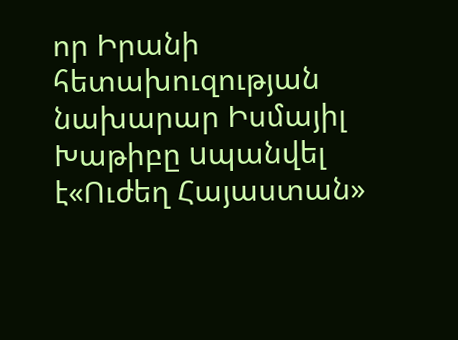որ Իրանի հետախուզության նախարար Իսմայիլ Խաթիբը uպանվել է«Ուժեղ Հայաստան»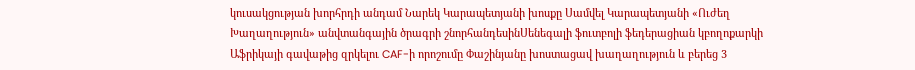կուսակցության խորհրդի անդամ Նարեկ Կարապետյանի խոսքը Սամվել Կարապետյանի «Ուժեղ Խաղաղություն» անվտանգային ծրագրի շնորհանդեսինՍենեգալի ֆուտբոլի ֆեդերացիան կբողոքարկի Աֆրիկայի գավաթից զրկելու CAF-ի որոշումը Փաշինյանը խոստացավ խաղաղություն և բերեց 3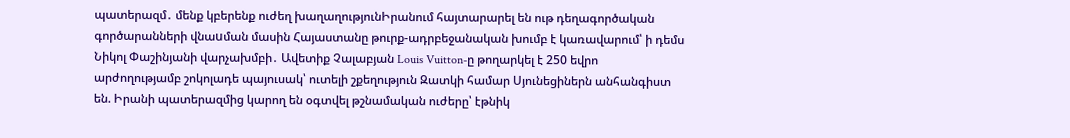պատերազմ․ մենք կբերենք ուժեղ խաղաղությունԻրանում հայտարարել են ութ դեղագործական գործարանների վնաuման մասին Հայաստանը թուրք-ադրբեջանական խումբ է կառավարում՝ ի դեմս Նիկոլ Փաշինյանի վարչախմբի․ Ավետիք Չալաբյան Louis Vuitton-ը թողարկել է 250 եվրո արժողությամբ շոկոլադե պայուսակ՝ ուտելի շքեղություն Զատկի համար Սյունեցիներն անհանգիստ են. Իրանի պատերազմից կարող են օգտվել թշնամական ուժերը՝ էթնիկ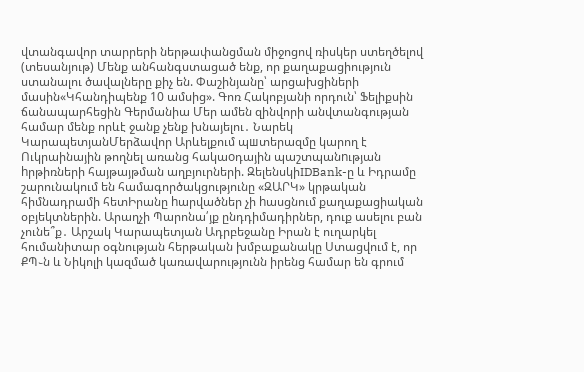վտանգավոր տարրերի ներթափանցման միջոցով ռիսկեր ստեղծելով (տեսանյութ) Մենք անհանգստացած ենք, որ քաղաքացիություն ստանալու ծավալները քիչ են. Փաշինյանը՝ արցախցիների մասին«Կհանդիպենք 10 ամսից». Գոռ Հակոբյանի որդուն՝ Ֆելիքսին ճանապարհեցին Գերմանիա Մեր ամեն զինվորի անվտանգության համար մենք որևէ ջանք չենք խնայելու․ Նարեկ ԿարապետյանՄերձավոր Արևելքում պшտերազմը կարող է Ուկրաինային թողնել առանց հակաoդային պաշտպանnւթյան hրթիռների հայթայթման աղբյուրների. ԶելենսկիIDBank-ը և Իդրամը շարունակում են համագործակցությունը «ԶԱՐԿ» կրթական հիմնադրամի հետԻրանը hարվածներ չի hասցնում քաղաքացիական օբյեկտներին. Արաղչի Պարոնա՛յք ընդդիմադիրներ, դուք ասելու բան չունե՞ք․ Արշակ Կարապետյան Ադրբեջանը Իրան է ուղարկել հումանիտար օգնության հերթական խմբաքանակը Ստացվում է, որ ՔՊ֊ն և Նիկոլի կազմած կառավարությունն իրենց համար են գրում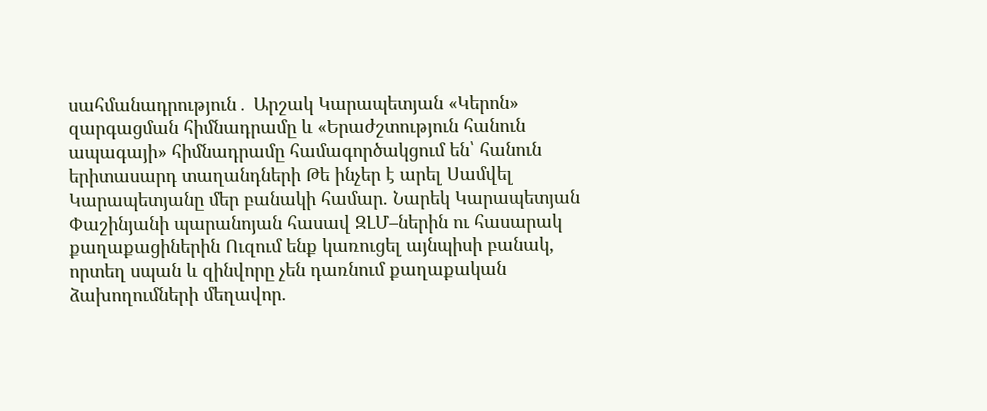սահմանադրություն․ Արշակ Կարապետյան «Կերոն» զարգացման հիմնադրամը և «Երաժշտություն հանուն ապագայի» հիմնադրամը համագործակցում են՝ հանուն երիտասարդ տաղանդների Թե ինչեր է արել Սամվել Կարապետյանը մեր բանակի համար. Նարեկ Կարապետյան Փաշինյանի պարանոյան հասավ ԶԼՄ–ներին ու հասարակ քաղաքացիներին Ուզում ենք կառուցել այնպիսի բանակ, որտեղ սպան և զինվորը չեն դառնում քաղաքական ձախողումների մեղավոր.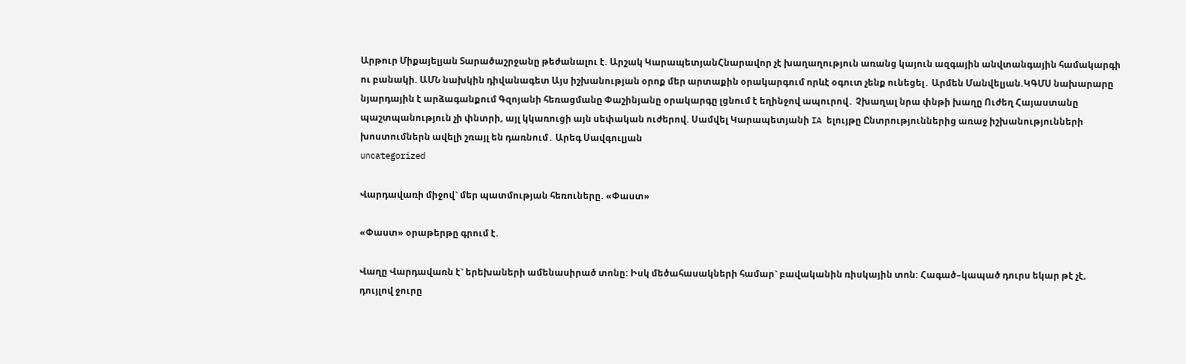Արթուր Միքայելյան Տարածաշրջանը թեժանալու է. Արշակ ԿարապետյանՀնարավոր չէ խաղաղություն առանց կայուն ազգային անվտանգային համակարգի ու բանակի. ԱՄՆ նախկին դիվանագետ Այս իշխանության օրոք մեր արտաքին օրակարգում որևէ օգուտ չենք ունեցել․ Արմեն Մանվելյան.ԿԳՄՍ նախարարը նյարդային է արձագանքում Գզոյանի հեռացմանը Փաշինյանը օրակարգը լցնում է եղինջով ապուրով․ Չխաղալ նրա փնթի խաղը Ուժեղ Հայաստանը պաշտպանություն չի փնտրի, այլ կկառուցի այն սեփական ուժերով. Սամվել Կարապետյանի IA ելույթը Ընտրություններից առաջ իշխանությունների խոստումներն ավելի շռայլ են դառնում․ Արեգ Սավգուլյան
uncategorized

Վարդավառի միջով` մեր պատմության հեռուները. «Փաստ»

«Փաստ» օրաթերթը գրում է.

Վաղը Վարդավառն է` երեխաների ամենասիրած տոնը: Իսկ մեծահասակների համար` բավականին ռիսկային տոն: Հագած–կապած դուրս եկար թէ չէ, դույլով ջուրը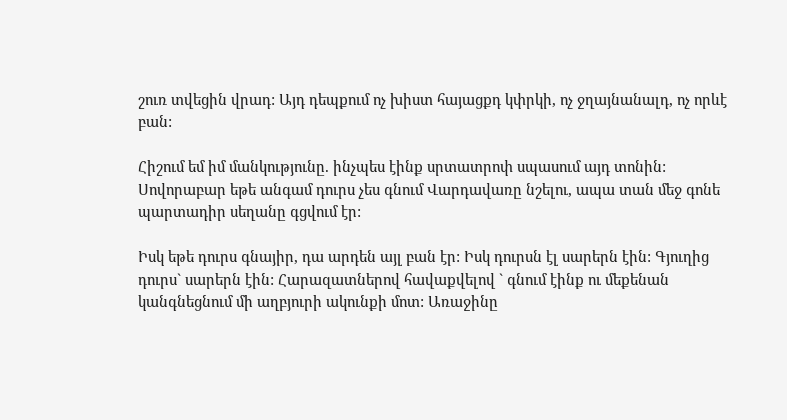շուռ տվեցին վրադ: Այդ դեպքում ոչ խիստ հայացքդ կփրկի, ոչ ջղայնանալդ, ոչ որևէ բան:

Հիշում եմ իմ մանկությունը. ինչպես էինք սրտատրոփ սպասում այդ տոնին: Սովորաբար եթե անգամ դուրս չես գնում Վարդավառը նշելու, ապա տան մեջ գոնե պարտադիր սեղանը գցվում էր:

Իսկ եթե դուրս գնայիր, դա արդեն այլ բան էր: Իսկ դուրսն էլ սարերն էին: Գյուղից դուրս` սարերն էին: Հարազատներով հավաքվելով ` գնում էինք ու մեքենան կանգնեցնում մի աղբյուրի ակունքի մոտ: Առաջինը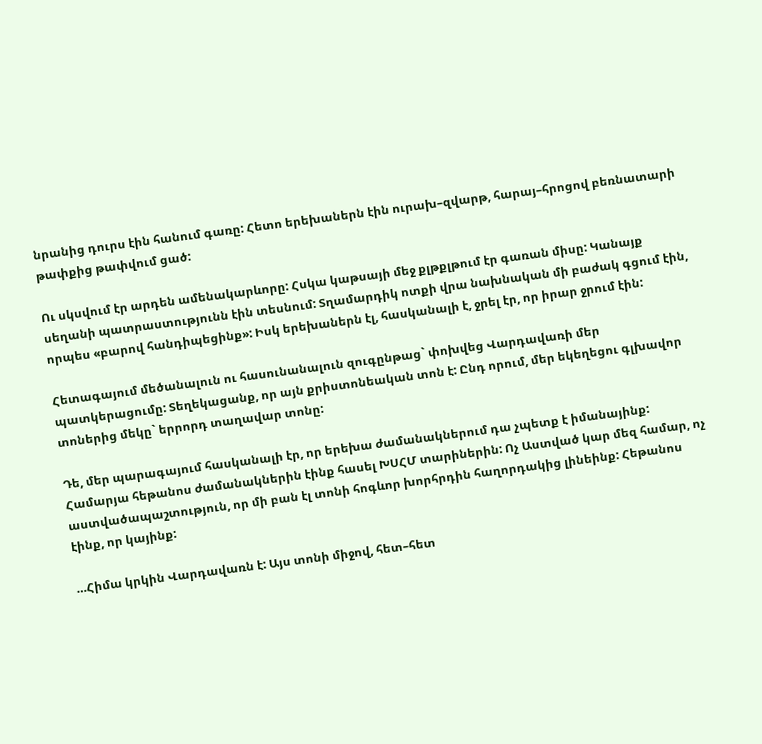նրանից դուրս էին հանում գառը: Հետո երեխաներն էին ուրախ–զվարթ, հարայ–հրոցով բեռնատարի թափքից թափվում ցած:

Ու սկսվում էր արդեն ամենակարևորը: Հսկա կաթսայի մեջ քլթքլթում էր գառան միսը: Կանայք սեղանի պատրաստությունն էին տեսնում: Տղամարդիկ ոտքի վրա նախնական մի բաժակ գցում էին, որպես «բարով հանդիպեցինք»: Իսկ երեխաներն էլ, հասկանալի է, ջրել էր, որ իրար ջրում էին:

Հետագայում մեծանալուն ու հասունանալուն զուգընթաց` փոխվեց Վարդավառի մեր պատկերացումը: Տեղեկացանք, որ այն քրիստոնեական տոն է: Ընդ որում, մեր եկեղեցու գլխավոր տոներից մեկը` երրորդ տաղավար տոնը:

Դե, մեր պարագայում հասկանալի էր, որ երեխա ժամանակներում դա չպետք է իմանայինք: Համարյա հեթանոս ժամանակներին էինք հասել ԽՍՀՄ տարիներին: Ոչ Աստված կար մեզ համար, ոչ աստվածապաշտություն, որ մի բան էլ տոնի հոգևոր խորհրդին հաղորդակից լինեինք: Հեթանոս էինք, որ կայինք:

…Հիմա կրկին Վարդավառն է: Այս տոնի միջով, հետ–հետ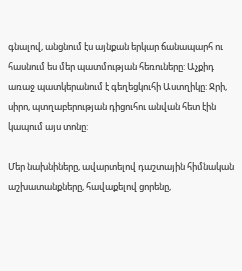գնալով, անցնում էս այնքան երկար ճանապարհ ու հասնում ես մեր պատմության հեռուները: Աչքիդ առաջ պատկերանում է գեղեցկուհի Աստղիկը: Ջրի, սիրո, պտղաբերության դիցուհու անվան հետ էին կապում այս տոնը:

Մեր նախնիները, ավարտելով դաշտային հիմնական աշխատանքները, հավաքելով ցորենը,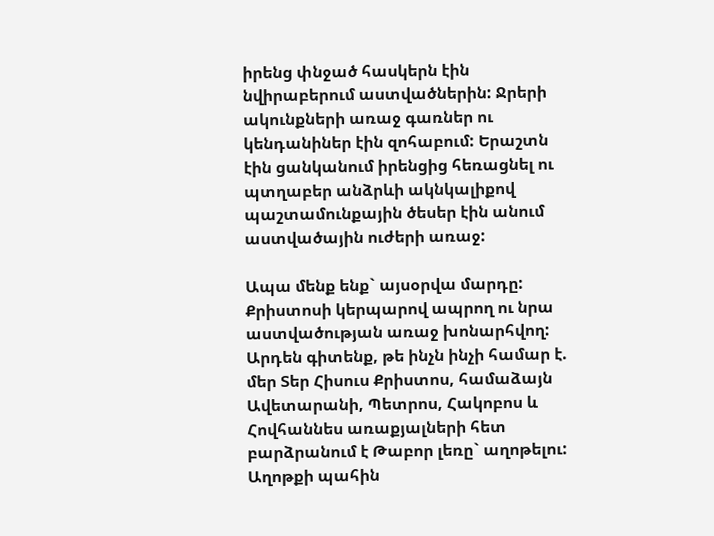իրենց փնջած հասկերն էին նվիրաբերում աստվածներին: Ջրերի ակունքների առաջ գառներ ու կենդանիներ էին զոհաբում: Երաշտն էին ցանկանում իրենցից հեռացնել ու պտղաբեր անձրևի ակնկալիքով պաշտամունքային ծեսեր էին անում աստվածային ուժերի առաջ:

Ապա մենք ենք` այսօրվա մարդը: Քրիստոսի կերպարով ապրող ու նրա աստվածության առաջ խոնարհվող: Արդեն գիտենք, թե ինչն ինչի համար է. մեր Տեր Հիսուս Քրիստոս, համաձայն Ավետարանի, Պետրոս, Հակոբոս և Հովհաննես առաքյալների հետ բարձրանում է Թաբոր լեռը` աղոթելու: Աղոթքի պահին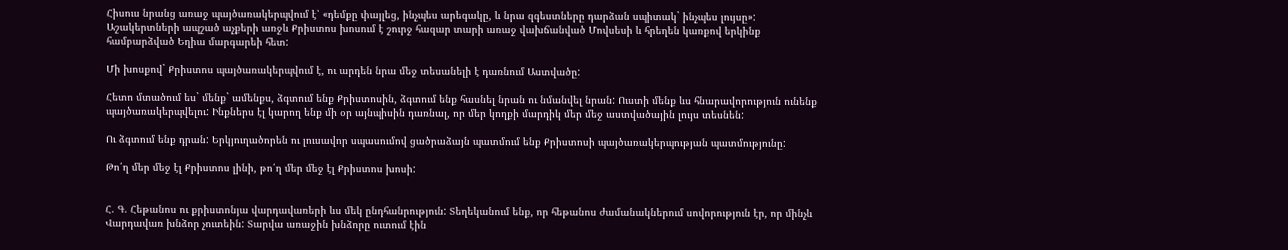Հիսուս նրանց առաջ պայծառակերպվում է՝ «դեմքը փայլեց, ինչպես արեգակը, և նրա զգեստները դարձան սպիտակ` ինչպես լույսը»: Աշակերտների ապշած աչքերի առջև Քրիստոս խոսում է շուրջ հազար տարի առաջ վախճանված Մովսեսի և հրեղեն կառքով երկինք համբարձված Եղիա մարգարեի հետ:

Մի խոսքով` Քրիստոս պայծառակերպվում է, ու արդեն նրա մեջ տեսանելի է դառնում Աստվածը:

Հետո մտածում ես` մենք` ամենքս, ձգտում ենք Քրիստոսին, ձգտում ենք հասնել նրան ու նմանվել նրան: Ուստի մենք ևս հնարավորություն ունենք պայծառակերպվելու: Ինքներս էլ կարող ենք մի օր այնպիսին դառնալ, որ մեր կողքի մարդիկ մեր մեջ աստվածային լույս տեսնեն:

Ու ձգտում ենք դրան: Երկյուղածորեն ու լուսավոր սպասումով ցածրաձայն պատմում ենք Քրիստոսի պայծառակերպության պատմությունը:

Թո՛ղ մեր մեջ էլ Քրիստոս լինի, թո՛ղ մեր մեջ էլ Քրիստոս խոսի:


Հ. Գ. Հեթանոս ու քրիստոնյա վարդավառերի ևս մեկ ընդհանրություն: Տեղեկանում ենք, որ հեթանոս ժամանակներում սովորություն էր, որ մինչև Վարդավառ խնձոր չուտեին: Տարվա առաջին խնձորը ուտում էին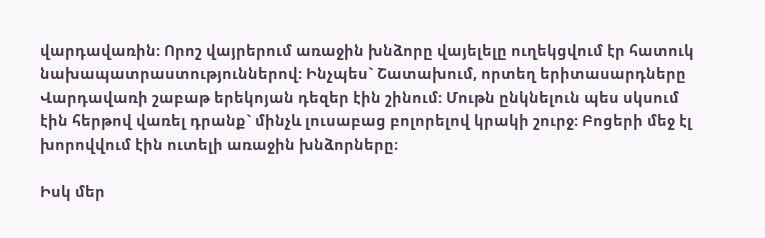վարդավառին: Որոշ վայրերում առաջին խնձորը վայելելը ուղեկցվում էր հատուկ նախապատրաստություններով: Ինչպես` Շատախում, որտեղ երիտասարդները Վարդավառի շաբաթ երեկոյան դեզեր էին շինում: Մութն ընկնելուն պես սկսում էին հերթով վառել դրանք` մինչև լուսաբաց բոլորելով կրակի շուրջ: Բոցերի մեջ էլ խորովվում էին ուտելի առաջին խնձորները։

Իսկ մեր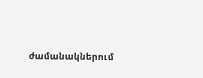ժամանակներում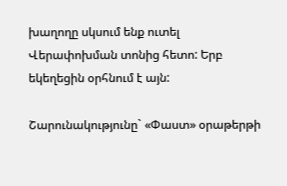խաղողը սկսում ենք ուտել Վերափոխման տոնից հետո: Երբ եկեղեցին օրհնում է այն:

Շարունակությունը` «Փաստ» օրաթերթի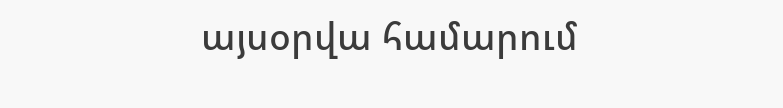այսօրվա համարում